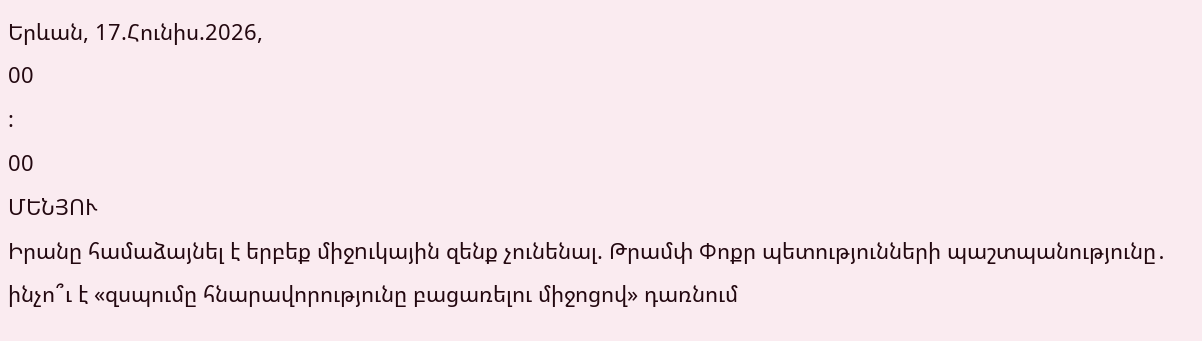Երևան, 17.Հունիս.2026,
00
:
00
ՄԵՆՅՈՒ
Իրանը համաձայնել է երբեք միջnւկային զենք չունենալ. Թրամփ Փոքր պետությունների պաշտպանությունը․ ինչո՞ւ է «զսպումը հնարավորությունը բացառելու միջոցով» դառնում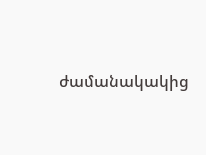ժամանակակից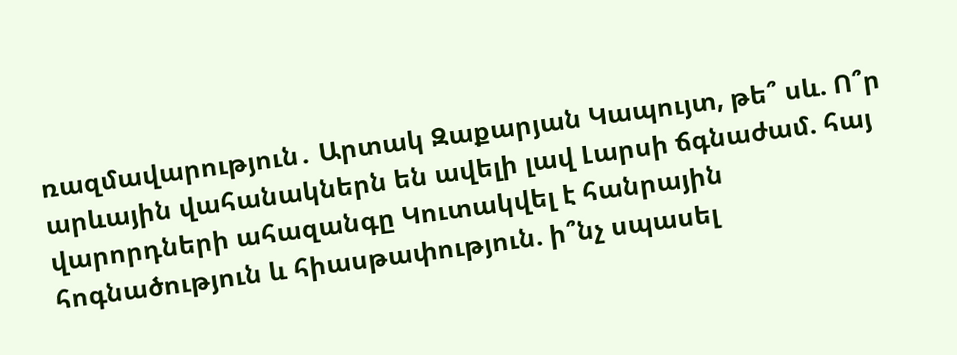ռազմավարություն․ Արտակ Զաքարյան Կապույտ, թե՞ սև. Ո՞ր արևային վահանակներն են ավելի լավ Լարսի ճգնաժամ. հայ վարորդների ահազանգը Կուտակվել է հանրային հոգնածություն և հիասթափություն. ի՞նչ սպասել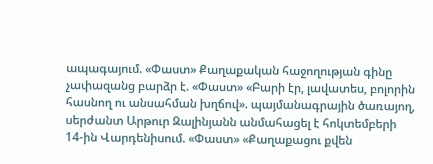ապագայում. «Փաստ» Քաղաքական հաջողության գինը չափազանց բարձր է. «Փաստ» «Բարի էր, լավատես, բոլորին հասնող ու անսահման խղճով». պայմանագրային ծառայող, սերժանտ Արթուր Զալինյանն անմահացել է հոկտեմբերի 14-ին Վարդենիսում. «Փաստ» «Քաղաքացու քվեն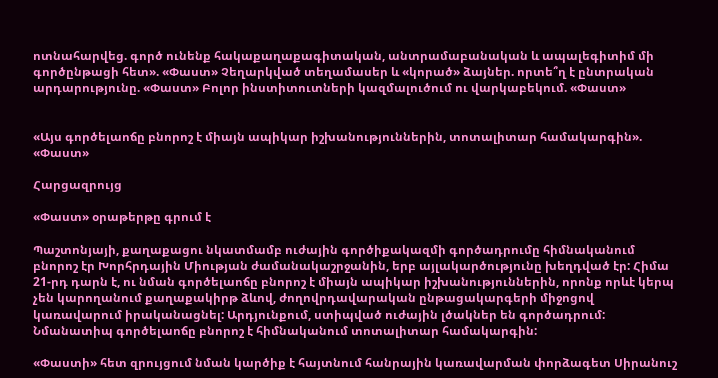ոտնահարվեց. գործ ունենք հակաքաղաքագիտական, անտրամաբանական և ապալեգիտիմ մի գործընթացի հետ». «Փաստ» Չեղարկված տեղամասեր և «կորած» ձայներ. որտե՞ղ է ընտրական արդարությունը. «Փաստ» Բոլոր ինստիտուտների կազմալուծում ու վարկաբեկում. «Փաստ»


«Այս գործելաոճը բնորոշ է միայն ապիկար իշխանություններին, տոտալիտար համակարգին». «Փաստ»

Հարցազրույց

«Փաստ» օրաթերթը գրում է

Պաշտոնյայի, քաղաքացու նկատմամբ ուժային գործիքակազմի գործադրումը հիմնականում բնորոշ էր Խորհրդային Միության ժամանակաշրջանին, երբ այլակարծությունը խեղդված էր: Հիմա 21-րդ դարն է, ու նման գործելաոճը բնորոշ է միայն ապիկար իշխանություններին, որոնք որևէ կերպ չեն կարողանում քաղաքակիրթ ձևով, ժողովրդավարական ընթացակարգերի միջոցով կառավարում իրականացնել: Արդյունքում, ստիպված ուժային լծակներ են գործադրում: Նմանատիպ գործելաոճը բնորոշ է հիմնականում տոտալիտար համակարգին:

«Փաստի» հետ զրույցում նման կարծիք է հայտնում հանրային կառավարման փորձագետ Սիրանուշ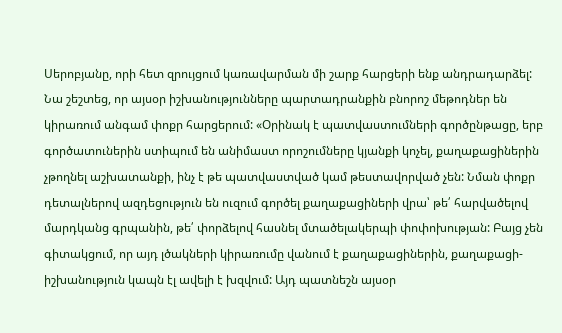Սերոբյանը, որի հետ զրույցում կառավարման մի շարք հարցերի ենք անդրադարձել: Նա շեշտեց, որ այսօր իշխանությունները պարտադրանքին բնորոշ մեթոդներ են կիրառում անգամ փոքր հարցերում: «Օրինակ է պատվաստումների գործընթացը, երբ գործատուներին ստիպում են անիմաստ որոշումները կյանքի կոչել, քաղաքացիներին չթողնել աշխատանքի, ինչ է թե պատվաստված կամ թեստավորված չեն: Նման փոքր դետալներով ազդեցություն են ուզում գործել քաղաքացիների վրա՝ թե՛ հարվածելով մարդկանց գրպանին, թե՛ փորձելով հասնել մտածելակերպի փոփոխության: Բայց չեն գիտակցում, որ այդ լծակների կիրառումը վանում է քաղաքացիներին, քաղաքացի-իշխանություն կապն էլ ավելի է խզվում: Այդ պատնեշն այսօր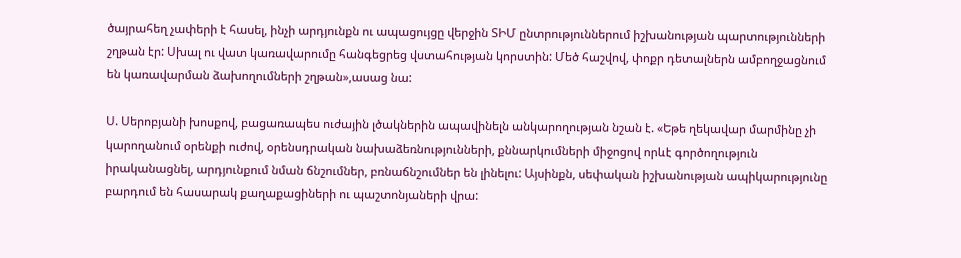ծայրահեղ չափերի է հասել, ինչի արդյունքն ու ապացույցը վերջին ՏԻՄ ընտրություններում իշխանության պարտությունների շղթան էր: Սխալ ու վատ կառավարումը հանգեցրեց վստահության կորստին: Մեծ հաշվով, փոքր դետալներն ամբողջացնում են կառավարման ձախողումների շղթան»,ասաց նա:

Ս. Սերոբյանի խոսքով, բացառապես ուժային լծակներին ապավինելն անկարողության նշան է. «Եթե ղեկավար մարմինը չի կարողանում օրենքի ուժով, օրենսդրական նախաձեռնությունների, քննարկումների միջոցով որևէ գործողություն իրականացնել, արդյունքում նման ճնշումներ, բռնաճնշումներ են լինելու: Այսինքն, սեփական իշխանության ապիկարությունը բարդում են հասարակ քաղաքացիների ու պաշտոնյաների վրա: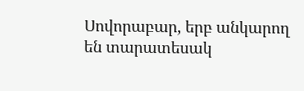Սովորաբար, երբ անկարող են տարատեսակ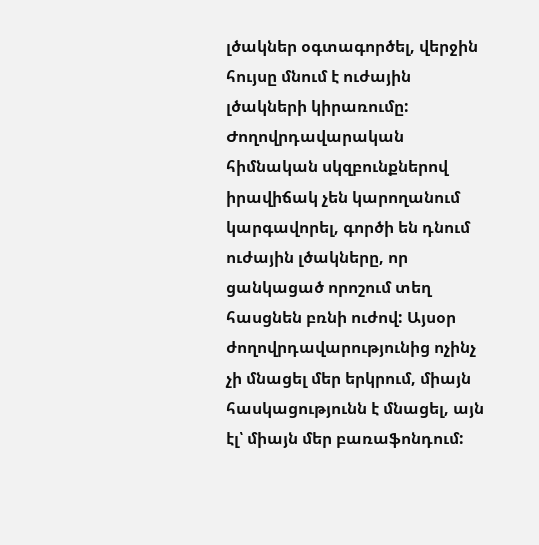լծակներ օգտագործել, վերջին հույսը մնում է ուժային լծակների կիրառումը: Ժողովրդավարական հիմնական սկզբունքներով իրավիճակ չեն կարողանում կարգավորել, գործի են դնում ուժային լծակները, որ ցանկացած որոշում տեղ հասցնեն բռնի ուժով: Այսօր ժողովրդավարությունից ոչինչ չի մնացել մեր երկրում, միայն հասկացությունն է մնացել, այն էլ՝ միայն մեր բառաֆոնդում: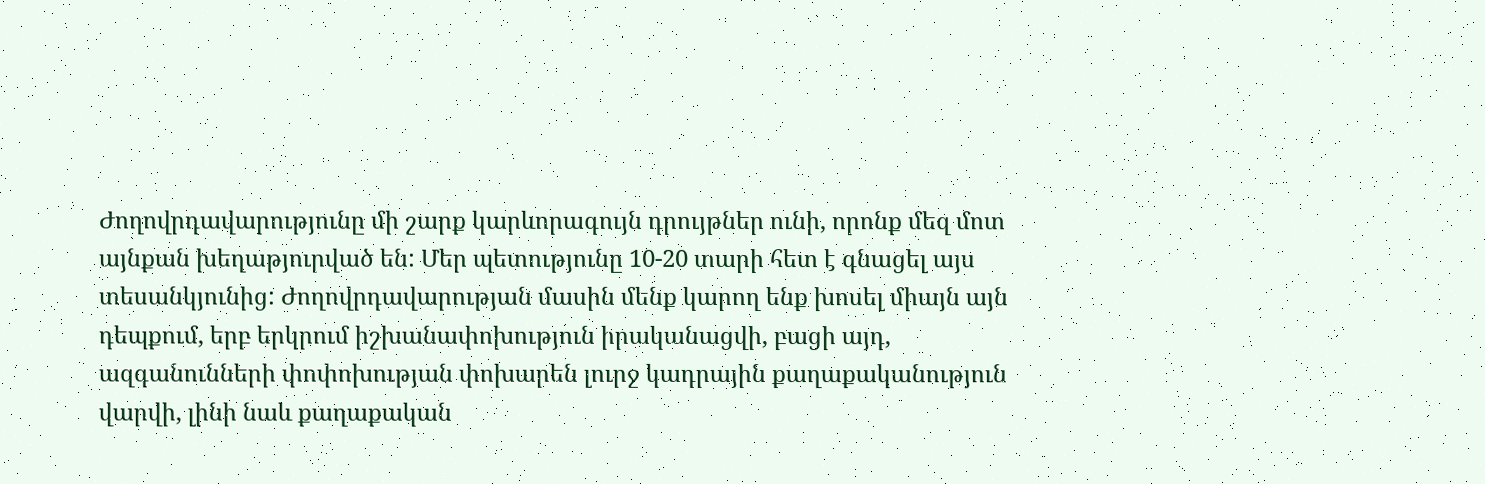Ժողովրդավարությունը մի շարք կարևորագույն դրույթներ ունի, որոնք մեզ մոտ այնքան խեղաթյուրված են: Մեր պետությունը 10-20 տարի հետ է գնացել այս տեսանկյունից: Ժողովրդավարության մասին մենք կարող ենք խոսել միայն այն դեպքում, երբ երկրում իշխանափոխություն իրականացվի, բացի այդ, ազգանունների փոփոխության փոխարեն լուրջ կադրային քաղաքականություն վարվի, լինի նաև քաղաքական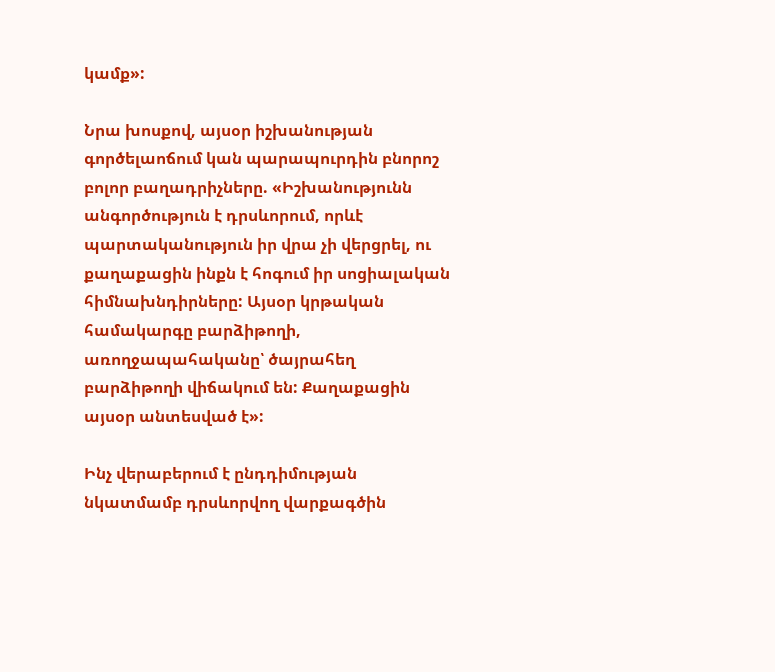կամք»:

Նրա խոսքով, այսօր իշխանության գործելաոճում կան պարապուրդին բնորոշ բոլոր բաղադրիչները. «Իշխանությունն անգործություն է դրսևորում, որևէ պարտականություն իր վրա չի վերցրել, ու քաղաքացին ինքն է հոգում իր սոցիալական հիմնախնդիրները: Այսօր կրթական համակարգը բարձիթողի, առողջապահականը՝ ծայրահեղ բարձիթողի վիճակում են: Քաղաքացին այսօր անտեսված է»:

Ինչ վերաբերում է ընդդիմության նկատմամբ դրսևորվող վարքագծին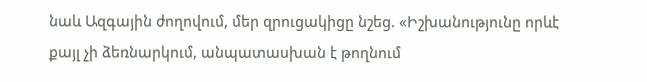նաև Ազգային ժողովում, մեր զրուցակիցը նշեց. «Իշխանությունը որևէ քայլ չի ձեռնարկում, անպատասխան է թողնում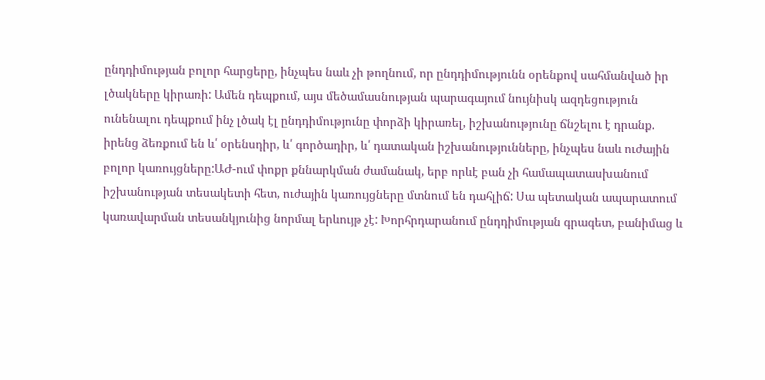ընդդիմության բոլոր հարցերը, ինչպես նաև չի թողնում, որ ընդդիմությունն օրենքով սահմանված իր լծակները կիրառի: Ամեն դեպքում, այս մեծամասնության պարագայում նույնիսկ ազդեցություն ունենալու դեպքում ինչ լծակ էլ ընդդիմությունը փորձի կիրառել, իշխանությունը ճնշելու է դրանք. իրենց ձեռքում են և՛ օրենսդիր, և՛ գործադիր, և՛ դատական իշխանությունները, ինչպես նաև ուժային բոլոր կառույցները:ԱԺ-ում փոքր քննարկման ժամանակ, երբ որևէ բան չի համապատասխանում իշխանության տեսակետի հետ, ուժային կառույցները մտնում են դահլիճ: Սա պետական ապարատում կառավարման տեսանկյունից նորմալ երևույթ չէ: Խորհրդարանում ընդդիմության գրագետ, բանիմաց և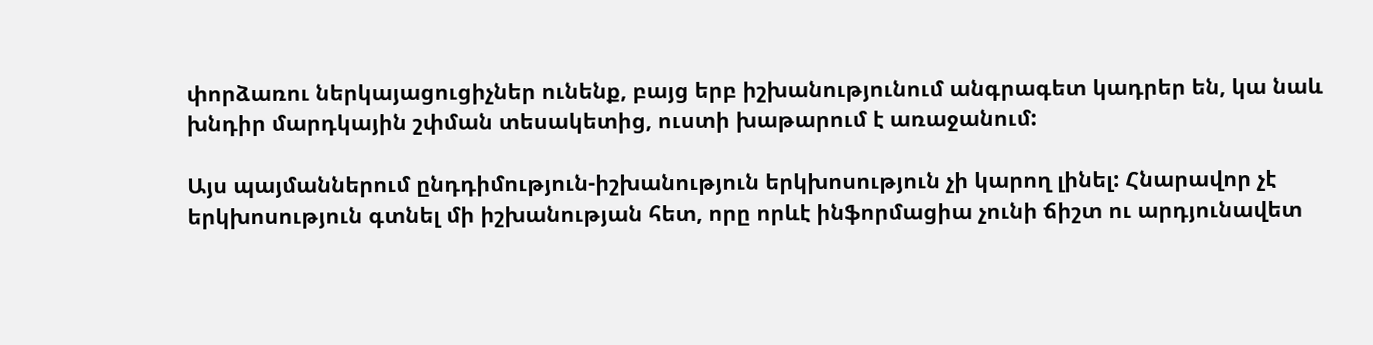փորձառու ներկայացուցիչներ ունենք, բայց երբ իշխանությունում անգրագետ կադրեր են, կա նաև խնդիր մարդկային շփման տեսակետից, ուստի խաթարում է առաջանում:

Այս պայմաններում ընդդիմություն-իշխանություն երկխոսություն չի կարող լինել: Հնարավոր չէ երկխոսություն գտնել մի իշխանության հետ, որը որևէ ինֆորմացիա չունի ճիշտ ու արդյունավետ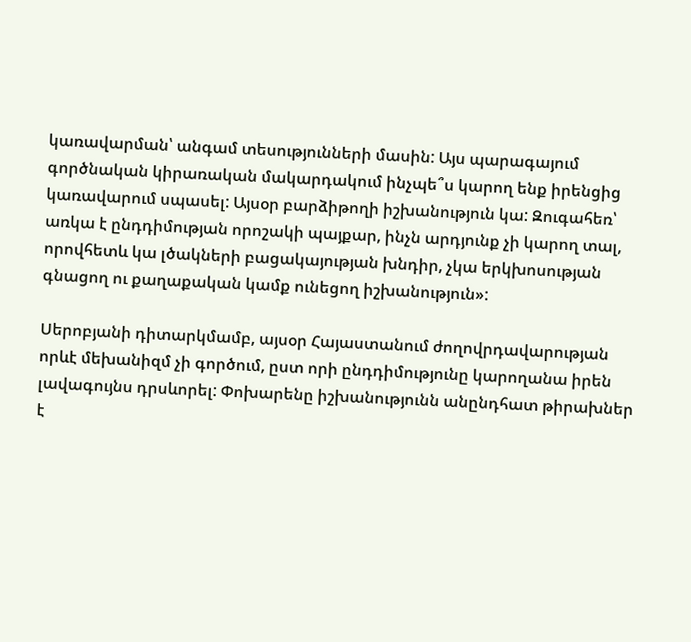կառավարման՝ անգամ տեսությունների մասին: Այս պարագայում գործնական կիրառական մակարդակում ինչպե՞ս կարող ենք իրենցից կառավարում սպասել: Այսօր բարձիթողի իշխանություն կա: Զուգահեռ՝ առկա է ընդդիմության որոշակի պայքար, ինչն արդյունք չի կարող տալ, որովհետև կա լծակների բացակայության խնդիր, չկա երկխոսության գնացող ու քաղաքական կամք ունեցող իշխանություն»:

Սերոբյանի դիտարկմամբ, այսօր Հայաստանում ժողովրդավարության որևէ մեխանիզմ չի գործում, ըստ որի ընդդիմությունը կարողանա իրեն լավագույնս դրսևորել: Փոխարենը իշխանությունն անընդհատ թիրախներ է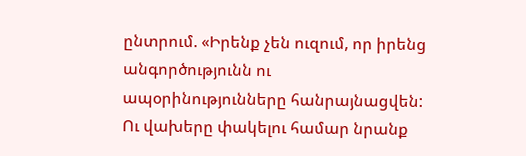ընտրում. «Իրենք չեն ուզում, որ իրենց անգործությունն ու ապօրինությունները հանրայնացվեն: Ու վախերը փակելու համար նրանք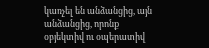կառչել են անձանցից, այն անձանցից, որոնք օբյեկտիվ ու օպերատիվ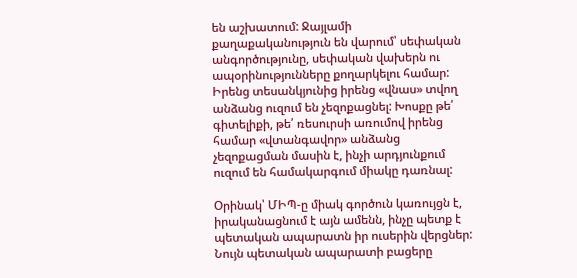են աշխատում: Ջայլամի քաղաքականություն են վարում՝ սեփական անգործությունը, սեփական վախերն ու ապօրինությունները քողարկելու համար: Իրենց տեսանկյունից իրենց «վնաս» տվող անձանց ուզում են չեզոքացնել: Խոսքը թե՛ գիտելիքի, թե՛ ռեսուրսի առումով իրենց համար «վտանգավոր» անձանց չեզոքացման մասին է, ինչի արդյունքում ուզում են համակարգում միակը դառնալ:

Օրինակ՝ ՄԻՊ-ը միակ գործուն կառույցն է, իրականացնում է այն ամենն, ինչը պետք է պետական ապարատն իր ուսերին վերցներ: Նույն պետական ապարատի բացերը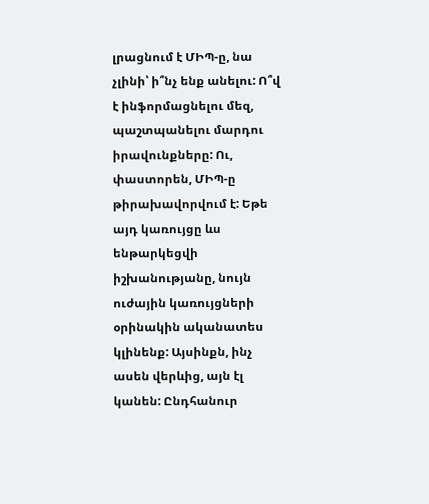լրացնում է ՄԻՊ-ը, նա չլինի՝ ի՞նչ ենք անելու: Ո՞վ է ինֆորմացնելու մեզ, պաշտպանելու մարդու իրավունքները: Ու, փաստորեն, ՄԻՊ-ը թիրախավորվում է: Եթե այդ կառույցը ևս ենթարկեցվի իշխանությանը, նույն ուժային կառույցների օրինակին ականատես կլինենք: Այսինքն, ինչ ասեն վերևից, այն էլ կանեն: Ընդհանուր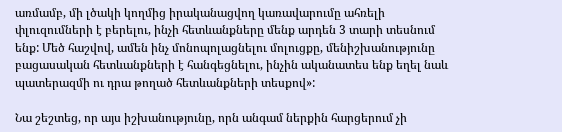առմամբ, մի լծակի կողմից իրականացվող կառավարումը ահռելի փլուզումների է բերելու, ինչի հետևանքները մենք արդեն 3 տարի տեսնում ենք: Մեծ հաշվով, ամեն ինչ մոնոպոլացնելու մոլուցքը, մենիշխանությունը բացասական հետևանքների է հանգեցնելու, ինչին ականատես ենք եղել նաև պատերազմի ու դրա թողած հետևանքների տեսքով»:

Նա շեշտեց, որ այս իշխանությունը, որն անգամ ներքին հարցերում չի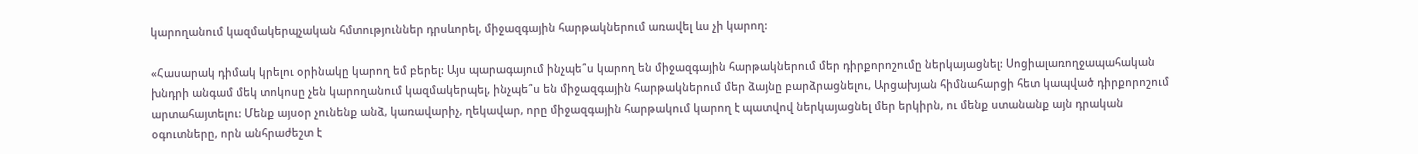կարողանում կազմակերպչական հմտություններ դրսևորել, միջազգային հարթակներում առավել ևս չի կարող:

«Հասարակ դիմակ կրելու օրինակը կարող եմ բերել: Այս պարագայում ինչպե՞ս կարող են միջազգային հարթակներում մեր դիրքորոշումը ներկայացնել: Սոցիալառողջապահական խնդրի անգամ մեկ տոկոսը չեն կարողանում կազմակերպել, ինչպե՞ս են միջազգային հարթակներում մեր ձայնը բարձրացնելու, Արցախյան հիմնահարցի հետ կապված դիրքորոշում արտահայտելու: Մենք այսօր չունենք անձ, կառավարիչ, ղեկավար, որը միջազգային հարթակում կարող է պատվով ներկայացնել մեր երկիրն, ու մենք ստանանք այն դրական օգուտները, որն անհրաժեշտ է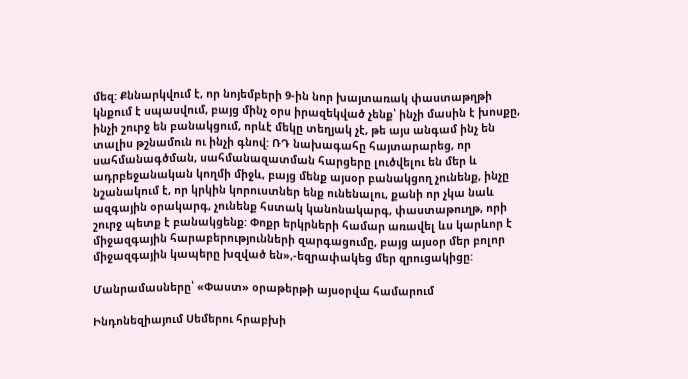մեզ: Քննարկվում է, որ նոյեմբերի 9-ին նոր խայտառակ փաստաթղթի կնքում է սպասվում, բայց մինչ օրս իրազեկված չենք՝ ինչի մասին է խոսքը, ինչի շուրջ են բանակցում, որևէ մեկը տեղյակ չէ, թե այս անգամ ինչ են տալիս թշնամուն ու ինչի գնով: ՌԴ նախագահը հայտարարեց, որ սահմանագծման, սահմանազատման հարցերը լուծվելու են մեր և ադրբեջանական կողմի միջև, բայց մենք այսօր բանակցող չունենք, ինչը նշանակում է, որ կրկին կորուստներ ենք ունենալու, քանի որ չկա նաև ազգային օրակարգ, չունենք հստակ կանոնակարգ, փաստաթուղթ, որի շուրջ պետք է բանակցենք: Փոքր երկրների համար առավել ևս կարևոր է միջազգային հարաբերությունների զարգացումը, բայց այսօր մեր բոլոր միջազգային կապերը խզված են»,-եզրափակեց մեր զրուցակիցը:

Մանրամասները՝ «Փաստ» օրաթերթի այսօրվա համարում

Ինդոնեզիայում Սեմերու հրաբխի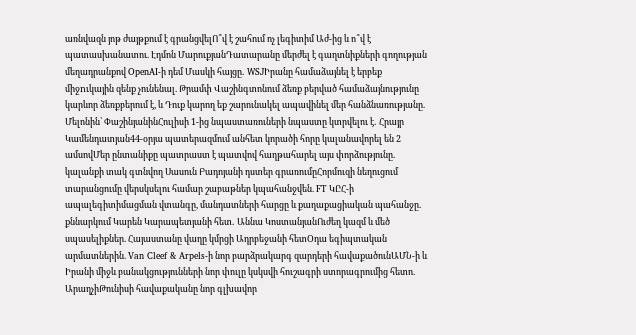առնվազն յոթ ժայթքում է գրանցվելՈ՞վ է շահում ոչ լեգիտիմ Աժ-ից և ո՞վ է պատասխանատու. Էդմոն ՄարուքյանԴատարանը մերժել է գաղտնիքների գողության մեղադրանքով OpenAI-ի դեմ Մասկի հայցը․ WSJԻրանը համաձայնել է երբեք միջnւկային զենք չունենալ. Թրամփ Վաշինգտոնում ձեռք բերված համաձայնությունը կարևոր ձեռքբերում է, և Դուք կարող եք շարունակել ապավինել մեր հանձնառությանը. Մելոնին՝ ՓաշինյանինՀուլիսի 1-ից նպաստառուների նպաստը կտրվելու է․ Հրայր Կամենդատյան44-օրյա պատերազմում անհետ կորածի հորը կալանավորել են 2 ամսովՄեր ընտանիքը պատրաստ է պատվով հաղթահարել այս փորձությունը․ կալանքի տակ գտնվող Սասուն Բադոյանի դստեր գրառումըՀորմուզի նեղուցում տարանցումը վերսկսելու համար շաբաթներ կպահանջվեն. FT ԿԸՀ-ի ապալեգիտիմացման վտանգը, մանդատների հարցը և քաղաքացիական պահանջը․ քննարկում Կարեն Կարապետյանի հետ․ Աննա ԿոստանյանՈւժեղ կազմ և մեծ սպասելիքներ. Հայաստանը վաղը կմրցի Ադրբեջանի հետՕդա եգիպտական արմատներին. Van Cleef & Arpels-ի նոր բարձրակարգ զարդերի հավաքածունԱՄՆ-ի և Իրանի միջև բանակցությունների նոր փուլը կսկսվի հուշագրի ստորագրումից հետո. ԱրաղչիԹունիսի հավաքականը նոր գլխավոր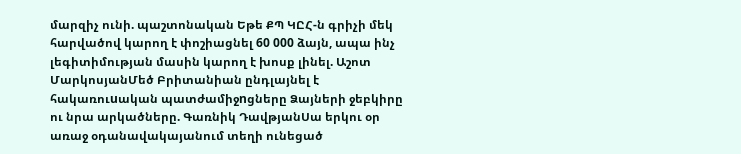մարզիչ ունի. պաշտոնական Եթե ՔՊ ԿԸՀ-ն գրիչի մեկ հարվածով կարող է փոշիացնել 60 000 ձայն, ապա ինչ լեգիտիմության մասին կարող է խոսք լինել. Աշոտ ՄարկոսյանՄեծ Բրիտանիան ընդլայնել է հակառուuական պատժամիջnցները Ձայների ջեբկիրը ու նրա արկածները. Գառնիկ ԴավթյանՍա երկու օր առաջ օդանավակայանում տեղի ունեցած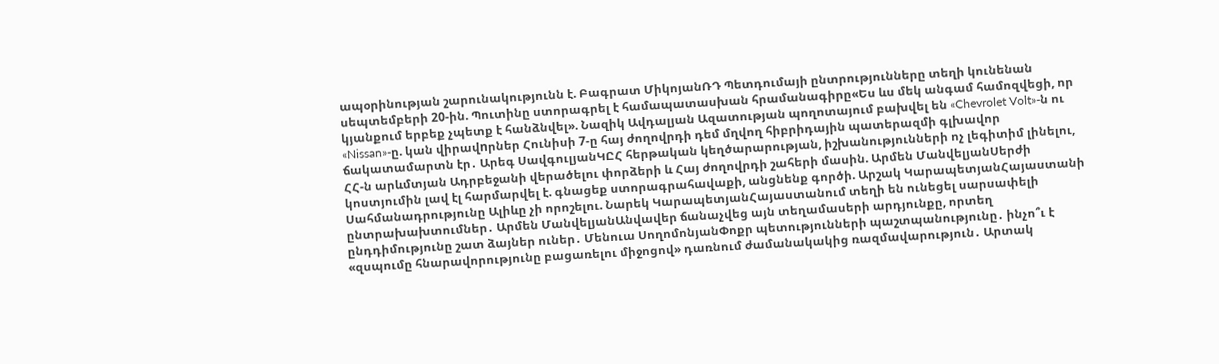ապօրինության շարունակությունն է. Բագրատ ՄիկոյանՌԴ Պետդումայի ընտրությունները տեղի կունենան սեպտեմբերի 20-ին. Պուտինը ստորագրել է համապատասխան հրամանագիրը«Ես ևս մեկ անգամ համոզվեցի, որ կյանքում երբեք չպետք է հանձնվել». Նազիկ Ավդալյան Ազատության պողոտայում բախվել են «Chevrolet Volt»-ն ու «Nissan»-ը. կան վիրավnրներ Հունիսի 7-ը հայ ժողովրդի դեմ մղվող հիբրիդային պատերազմի գլխավոր ճակատամարտն էր․ Արեգ ՍավգուլյանԿԸՀ հերթական կեղծարարության, իշխանությունների ոչ լեգիտիմ լինելու, ՀՀ-ն արևմտյան Ադրբեջանի վերածելու փորձերի և Հայ ժողովրդի շահերի մասին. Արմեն ՄանվելյանՍերժի կոստյումին լավ էլ հարմարվել է. գնացեք ստորագրահավաքի, անցնենք գործի. Արշակ ԿարապետյանՀայաստանի Սահմանադրությունը Ալիևը չի որոշելու. Նարեկ ԿարապետյանՀայաստանում տեղի են ունեցել սարսափելի ընտրախախտումներ․ Արմեն ՄանվելյանԱնվավեր ճանաչվեց այն տեղամասերի արդյունքը, որտեղ ընդդիմությունը շատ ձայներ ուներ․ Մենուա ՍողոմոնյանՓոքր պետությունների պաշտպանությունը․ ինչո՞ւ է «զսպումը հնարավորությունը բացառելու միջոցով» դառնում ժամանակակից ռազմավարություն․ Արտակ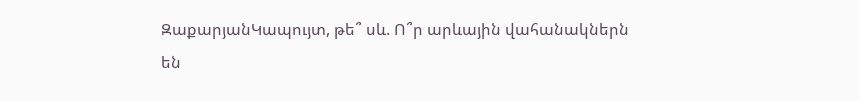ԶաքարյանԿապույտ, թե՞ սև. Ո՞ր արևային վահանակներն են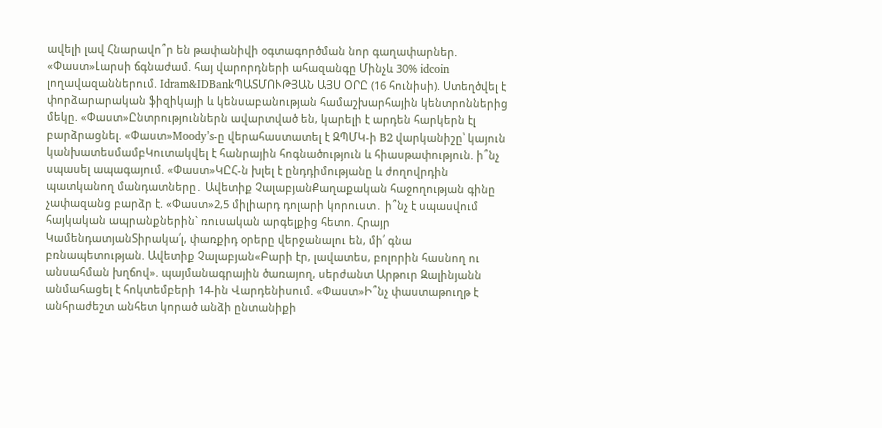ավելի լավ Հնարավո՞ր են թափանիվի օգտագործման նոր գաղափարներ. «Փաստ»Լարսի ճգնաժամ. հայ վարորդների ահազանգը Մինչև 30% idcoin լողավազաններում. Idram&IDBankՊԱՏՄՈՒԹՅԱՆ ԱՅՍ ՕՐԸ (16 հունիսի). Ստեղծվել է փորձարարական ֆիզիկայի և կենսաբանության համաշխարհային կենտրոններից մեկը. «Փաստ»Ընտրություններն ավարտված են, կարելի է արդեն հարկերն էլ բարձրացնել. «Փաստ»Moody’s-ը վերահաստատել է ԶՊՄԿ-ի B2 վարկանիշը՝ կայուն կանխատեսմամբԿուտակվել է հանրային հոգնածություն և հիասթափություն. ի՞նչ սպասել ապագայում. «Փաստ»ԿԸՀ-ն խլել է ընդդիմությանը և ժողովրդին պատկանող մանդատները․ Ավետիք ՉալաբյանՔաղաքական հաջողության գինը չափազանց բարձր է. «Փաստ»2,5 միլիարդ դոլարի կորուստ․ ի՞նչ է սպասվում հայկական ապրանքներին` ռուսական արգելքից հետո. Հրայր ԿամենդատյանՏիրակա՛լ, փառքիդ օրերը վերջանալու են, մի՛ գնա բռնապետության. Ավետիք Չալաբյան«Բարի էր, լավատես, բոլորին հասնող ու անսահման խղճով». պայմանագրային ծառայող, սերժանտ Արթուր Զալինյանն անմահացել է հոկտեմբերի 14-ին Վարդենիսում. «Փաստ»Ի՞նչ փաստաթուղթ է անհրաժեշտ անհետ կորած անձի ընտանիքի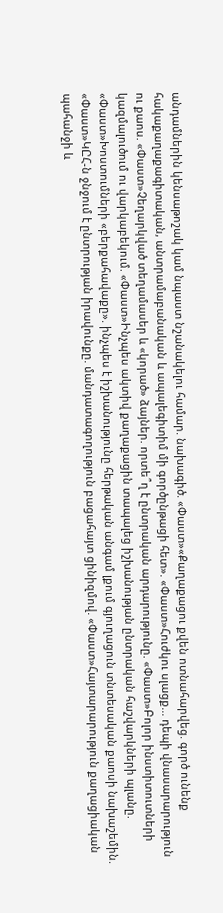անդամներին կենսաթոշակ կամ նպաստ նշանակելու համար. նախագիծ. «Փաստ»«Քաղաքացու քվեն ոտնահարվեց. գործ ունենք հակաքաղաքագիտական, անտրամաբանական և ապալեգիտիմ մի գործընթացի հետ». «Փաստ»Հուժկու սլացք... դեպի վնասարարություն ու քաոս. «Փաստ»Չեղարկված տեղամասեր և «կորած» ձայներ. որտե՞ղ է ընտրական արդարությունը. «Փաստ»Բոլոր ինստիտուտների կազմալուծում ու վարկաբեկում. «Փաստ»Ինչպես ակտիվ քաղաքացին տապալեց իշխանության ընտրական հաշվարկների պլանը. «Փաստ»Խոստումների «բերքահավաքը». ինչպես է իշխանությունը հերթական անգամ լքում գյուղացուն տնտեսական քաոսի նախաշեմին. «Փաստ»ԿԸՀ-ն ջնջում է ընտրության իրավունքը. մանդատագողություն բացահայտ ցինիզմով. «Փաստ»Հայտարարություն քաղացիական պահանջի և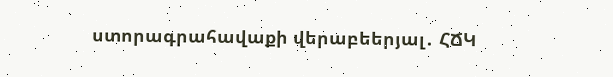ստորագրահավաքի վերաբեերյալ․ ՀՃԿ